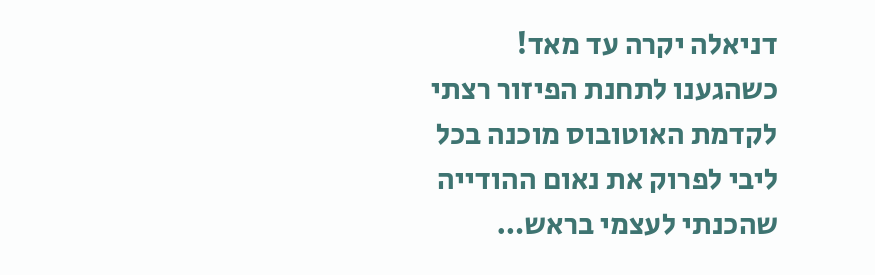דניאלה יקרה עד מאד!
כשהגענו לתחנת הפיזור רצתי לקדמת האוטובוס מוכנה בכל ליבי לפרוק את נאום ההודייה שהכנתי לעצמי בראש…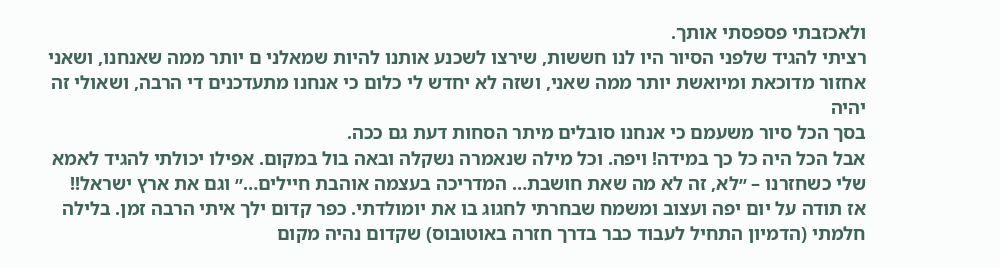ולאכזבתי פספסתי אותך.
רציתי להגיד שלפני הסיור היו לנו חששות, שירצו לשכנע אותנו להיות שמאלני ם יותר ממה שאנחנו, ושאני אחזור מדוכאת ומיואשת יותר ממה שאני, ושזה לא יחדש לי כלום כי אנחנו מתעדכנים די הרבה, ושאולי זה יהיה
בסך הכל סיור משעמם כי אנחנו סובלים מיתר הסחות דעת גם ככה.
אבל הכל היה כל כך במידה! ויפה. וכל מילה שנאמרה נשקלה ובאה בול במקום. אפילו יכולתי להגיד לאמא שלי כשחזרנו – ״לא, זה לא מה שאת חושבת… המדריכה בעצמה אוהבת חיילים…״ וגם את ארץ ישראל!!
אז תודה על יום יפה ועצוב ומשמח שבחרתי לחגוג בו את יומולדתי. כפר קדום ילך איתי הרבה זמן. בלילה חלמתי (הדמיון התחיל לעבוד כבר בדרך חזרה באוטובוס) שקדום נהיה מקום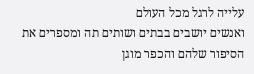עלייה לרגל מכל העולם
ואנשים יושבים בבתים ושותים תה ומספרים את הסיפור שלהם והכפר מוגן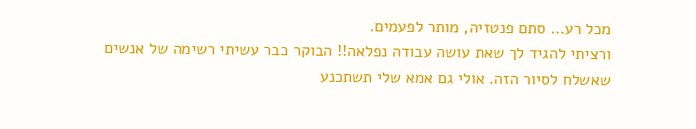מכל רע… סתם פנטזיה, מותר לפעמים.
ורציתי להגיד לך שאת עושה עבודה נפלאה!! הבוקר כבר עשיתי רשימה של אנשים שאשלח לסיור הזה. אולי גם אמא שלי תשתכנע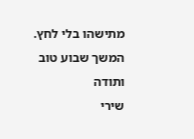מתישהו בלי לחץ.
המשך שבוע טוב ותודה
שירי